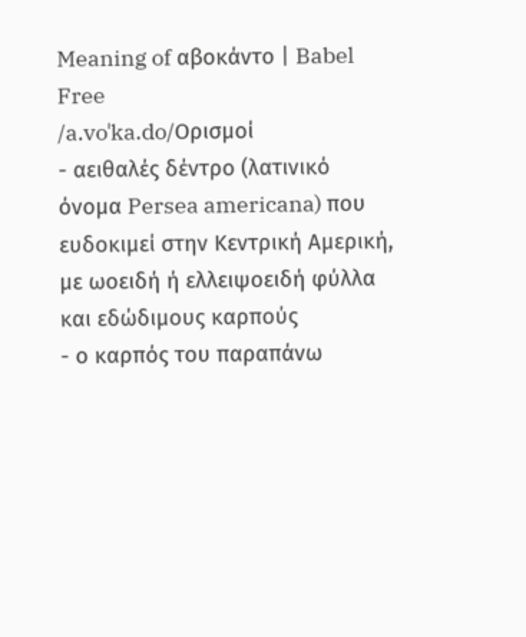Meaning of αβοκάντο | Babel Free
/a.voˈka.do/Ορισμοί
- αειθαλές δέντρο (λατινικό όνομα Persea americana) που ευδοκιμεί στην Κεντρική Αμερική, με ωοειδή ή ελλειψοειδή φύλλα και εδώδιμους καρπούς
- ο καρπός του παραπάνω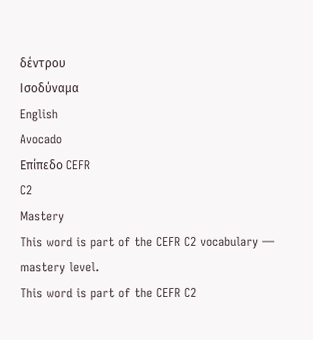δέντρου
Ισοδύναμα
English
Avocado
Επίπεδο CEFR
C2
Mastery
This word is part of the CEFR C2 vocabulary — mastery level.
This word is part of the CEFR C2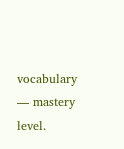vocabulary — mastery level.